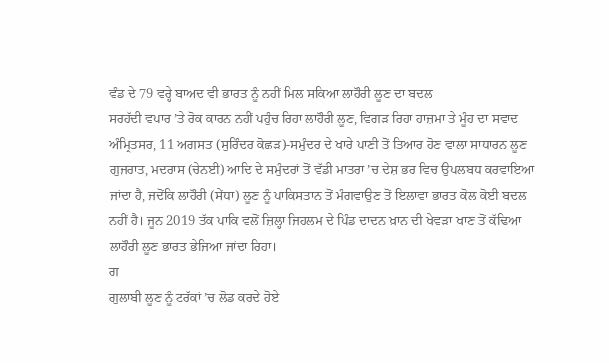ਵੰਡ ਦੇ 79 ਵਰ੍ਹੇ ਬਾਅਦ ਵੀ ਭਾਰਤ ਨੂੰ ਨਹੀਂ ਮਿਲ ਸਕਿਆ ਲਾਹੌਰੀ ਲੂਣ ਦਾ ਬਦਲ
ਸਰਹੱਦੀ ਵਪਾਰ ’ਤੇ ਰੋਕ ਕਾਰਨ ਨਹੀਂ ਪਹੁੰਚ ਰਿਹਾ ਲਾਹੌਰੀ ਲੂਣ, ਵਿਗੜ ਰਿਹਾ ਹਾਜ਼ਮਾ ਤੇ ਮੂੰਹ ਦਾ ਸਵਾਦ
ਅੰਮ੍ਰਿਤਸਰ, 11 ਅਗਸਤ (ਸੁਰਿੰਦਰ ਕੋਛੜ)-ਸਮੁੰਦਰ ਦੇ ਖਾਰੇ ਪਾਣੀ ਤੋਂ ਤਿਆਰ ਹੋਣ ਵਾਲਾ ਸਾਧਾਰਨ ਲੂਣ ਗੁਜਰਾਤ, ਮਦਰਾਸ (ਚੇਨਈ) ਆਦਿ ਦੇ ਸਮੁੰਦਰਾਂ ਤੋਂ ਵੱਡੀ ਮਾਤਰਾ ’ਚ ਦੇਸ਼ ਭਰ ਵਿਚ ਉਪਲਬਧ ਕਰਵਾਇਆ ਜਾਂਦਾ ਹੈ, ਜਦੋਂਕਿ ਲਾਹੌਰੀ (ਸੇਂਧਾ) ਲੂਣ ਨੂੰ ਪਾਕਿਸਤਾਨ ਤੋਂ ਮੰਗਵਾਉਣ ਤੋਂ ਇਲਾਵਾ ਭਾਰਤ ਕੋਲ ਕੋਈ ਬਦਲ ਨਹੀਂ ਹੈ। ਜੂਨ 2019 ਤੱਕ ਪਾਕਿ ਵਲੋਂ ਜ਼ਿਲ੍ਹਾ ਜਿਹਲਮ ਦੇ ਪਿੰਡ ਦਾਦਨ ਖ਼ਾਨ ਦੀ ਖੇਵੜਾ ਖਾਣ ਤੋਂ ਕੱਢਿਆ ਲਾਹੌਰੀ ਲੂਣ ਭਾਰਤ ਭੇਜਿਆ ਜਾਂਦਾ ਰਿਹਾ।
ਗ
ਗੁਲਾਬੀ ਲੂਣ ਨੂੰ ਟਰੱਕਾਂ ’ਚ ਲੋਡ ਕਰਦੇ ਹੋਏ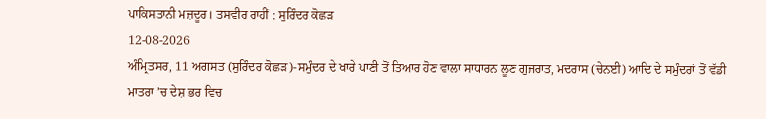ਪਾਕਿਸਤਾਨੀ ਮਜ਼ਦੂਰ। ਤਸਵੀਰ ਰਾਹੀਂ : ਸੁਰਿੰਦਰ ਕੋਛੜ
12-08-2026
ਅੰਮ੍ਰਿਤਸਰ, 11 ਅਗਸਤ (ਸੁਰਿੰਦਰ ਕੋਛੜ)-ਸਮੁੰਦਰ ਦੇ ਖਾਰੇ ਪਾਣੀ ਤੋਂ ਤਿਆਰ ਹੋਣ ਵਾਲਾ ਸਾਧਾਰਨ ਲੂਣ ਗੁਜਰਾਤ, ਮਦਰਾਸ (ਚੇਨਈ) ਆਦਿ ਦੇ ਸਮੁੰਦਰਾਂ ਤੋਂ ਵੱਡੀ ਮਾਤਰਾ ’ਚ ਦੇਸ਼ ਭਰ ਵਿਚ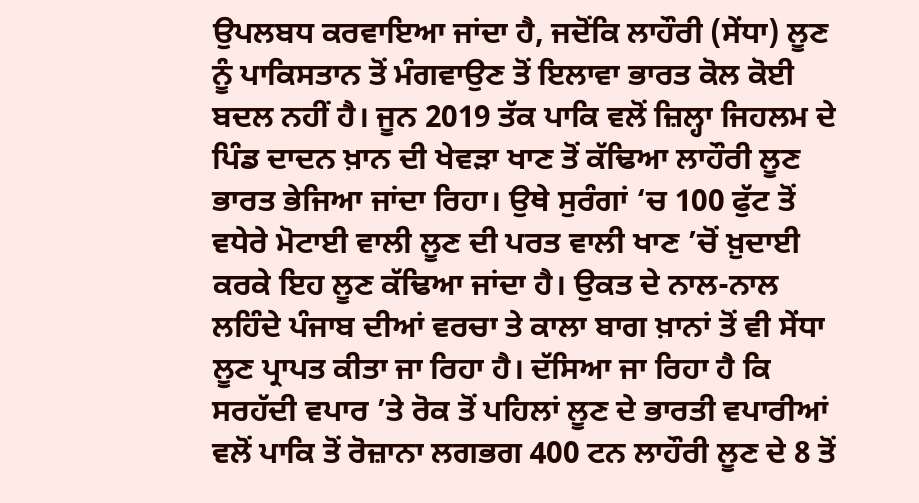ਉਪਲਬਧ ਕਰਵਾਇਆ ਜਾਂਦਾ ਹੈ, ਜਦੋਂਕਿ ਲਾਹੌਰੀ (ਸੇਂਧਾ) ਲੂਣ ਨੂੰ ਪਾਕਿਸਤਾਨ ਤੋਂ ਮੰਗਵਾਉਣ ਤੋਂ ਇਲਾਵਾ ਭਾਰਤ ਕੋਲ ਕੋਈ ਬਦਲ ਨਹੀਂ ਹੈ। ਜੂਨ 2019 ਤੱਕ ਪਾਕਿ ਵਲੋਂ ਜ਼ਿਲ੍ਹਾ ਜਿਹਲਮ ਦੇ ਪਿੰਡ ਦਾਦਨ ਖ਼ਾਨ ਦੀ ਖੇਵੜਾ ਖਾਣ ਤੋਂ ਕੱਢਿਆ ਲਾਹੌਰੀ ਲੂਣ ਭਾਰਤ ਭੇਜਿਆ ਜਾਂਦਾ ਰਿਹਾ। ਉਥੇ ਸੁਰੰਗਾਂ ‘ਚ 100 ਫੁੱਟ ਤੋਂ ਵਧੇਰੇ ਮੋਟਾਈ ਵਾਲੀ ਲੂਣ ਦੀ ਪਰਤ ਵਾਲੀ ਖਾਣ ’ਚੋਂ ਖ਼ੁਦਾਈ ਕਰਕੇ ਇਹ ਲੂਣ ਕੱਢਿਆ ਜਾਂਦਾ ਹੈ। ਉਕਤ ਦੇ ਨਾਲ-ਨਾਲ ਲਹਿੰਦੇ ਪੰਜਾਬ ਦੀਆਂ ਵਰਚਾ ਤੇ ਕਾਲਾ ਬਾਗ ਖ਼ਾਨਾਂ ਤੋਂ ਵੀ ਸੇਂਧਾ ਲੂਣ ਪ੍ਰਾਪਤ ਕੀਤਾ ਜਾ ਰਿਹਾ ਹੈ। ਦੱਸਿਆ ਜਾ ਰਿਹਾ ਹੈ ਕਿ ਸਰਹੱਦੀ ਵਪਾਰ ’ਤੇ ਰੋਕ ਤੋਂ ਪਹਿਲਾਂ ਲੂਣ ਦੇ ਭਾਰਤੀ ਵਪਾਰੀਆਂ ਵਲੋਂ ਪਾਕਿ ਤੋਂ ਰੋਜ਼ਾਨਾ ਲਗਭਗ 400 ਟਨ ਲਾਹੌਰੀ ਲੂਣ ਦੇ 8 ਤੋਂ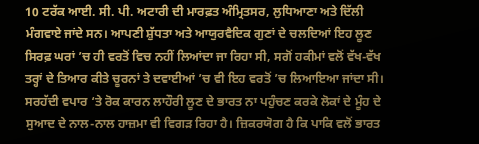10 ਟਰੱਕ ਆਈ. ਸੀ. ਪੀ. ਅਟਾਰੀ ਦੀ ਮਾਰਫ਼ਤ ਅੰਮ੍ਰਿਤਸਰ, ਲੁਧਿਆਣਾ ਅਤੇ ਦਿੱਲੀ ਮੰਗਵਾਏ ਜਾਂਦੇ ਸਨ। ਆਪਣੀ ਸ਼ੁੱਧਤਾ ਅਤੇ ਆਯੁਰਵੈਦਿਕ ਗੁਣਾਂ ਦੇ ਚਲਦਿਆਂ ਇਹ ਲੂਣ ਸਿਰਫ਼ ਘਰਾਂ ’ਚ ਹੀ ਵਰਤੋਂ ਵਿਚ ਨਹੀਂ ਲਿਆਂਦਾ ਜਾ ਰਿਹਾ ਸੀ, ਸਗੋਂ ਹਕੀਮਾਂ ਵਲੋਂ ਵੱਖ-ਵੱਖ ਤਰ੍ਹਾਂ ਦੇ ਤਿਆਰ ਕੀਤੇ ਚੂਰਨਾਂ ਤੇ ਦਵਾਈਆਂ ’ਚ ਵੀ ਇਹ ਵਰਤੋਂ ’ਚ ਲਿਆਇਆ ਜਾਂਦਾ ਸੀ। ਸਰਹੱਦੀ ਵਪਾਰ ‘ਤੇ ਰੋਕ ਕਾਰਨ ਲਾਹੌਰੀ ਲੂਣ ਦੇ ਭਾਰਤ ਨਾ ਪਹੁੰਚਣ ਕਰਕੇ ਲੋਕਾਂ ਦੇ ਮੂੰਹ ਦੇ ਸੁਆਦ ਦੇ ਨਾਲ-ਨਾਲ ਹਾਜ਼ਮਾ ਵੀ ਵਿਗੜ ਰਿਹਾ ਹੈ। ਜ਼ਿਕਰਯੋਗ ਹੈ ਕਿ ਪਾਕਿ ਵਲੋਂ ਭਾਰਤ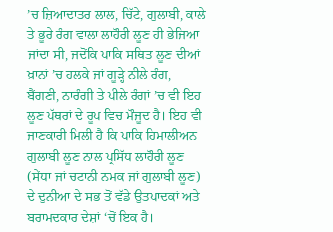’ਚ ਜ਼ਿਆਦਾਤਰ ਲਾਲ, ਚਿੱਟੇ, ਗੁਲਾਬੀ, ਕਾਲੇ ਤੇ ਭੂਰੇ ਰੰਗ ਵਾਲਾ ਲਾਹੌਰੀ ਲੂਣ ਹੀ ਭੇਜਿਆ ਜਾਂਦਾ ਸੀ, ਜਦੋਂਕਿ ਪਾਕਿ ਸਥਿਤ ਲੂਣ ਦੀਆਂ ਖ਼ਾਨਾਂ ’ਚ ਹਲਕੇ ਜਾਂ ਗੂੜ੍ਹੇ ਨੀਲੇ ਰੰਗ, ਬੈਂਗਣੀ, ਨਾਰੰਗੀ ਤੇ ਪੀਲੇ ਰੰਗਾਂ ’ਚ ਵੀ ਇਹ ਲੂਣ ਪੱਥਰਾਂ ਦੇ ਰੂਪ ਵਿਚ ਮੌਜੂਦ ਹੈ। ਇਹ ਵੀ ਜਾਣਕਾਰੀ ਮਿਲੀ ਹੈ ਕਿ ਪਾਕਿ ਹਿਮਾਲੀਅਨ ਗੁਲਾਬੀ ਲੂਣ ਨਾਲ ਪ੍ਰਸਿੱਧ ਲਾਹੌਰੀ ਲੂਣ (ਸੇਂਧਾ ਜਾਂ ਚਟਾਨੀ ਨਮਕ ਜਾਂ ਗੁਲਾਬੀ ਲੂਣ) ਦੇ ਦੁਨੀਆ ਦੇ ਸਭ ਤੋਂ ਵੱਡੇ ਉਤਪਾਦਕਾਂ ਅਤੇ ਬਰਾਮਦਕਾਰ ਦੇਸ਼ਾਂ ‘ਚੋਂ ਇਕ ਹੈ।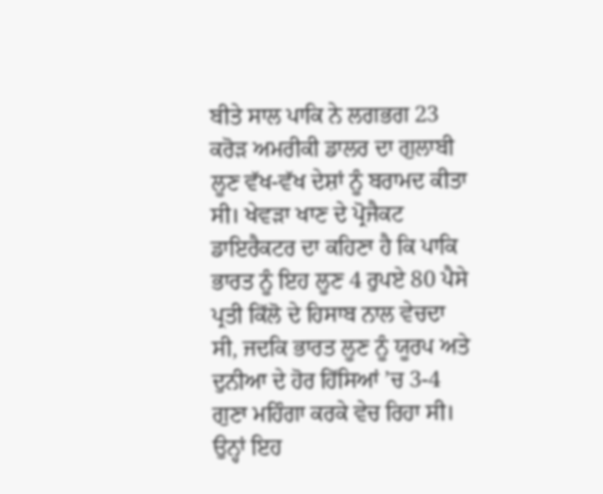ਬੀਤੇ ਸਾਲ ਪਾਕਿ ਨੇ ਲਗਭਗ 23 ਕਰੋੜ ਅਮਰੀਕੀ ਡਾਲਰ ਦਾ ਗੁਲਾਬੀ ਲੂਣ ਵੱਖ-ਵੱਖ ਦੇਸ਼ਾਂ ਨੂੰ ਬਰਾਮਦ ਕੀਤਾ ਸੀ। ਖੇਵੜਾ ਖਾਣ ਦੇ ਪ੍ਰੋਜੈਕਟ ਡਾਇਰੈਕਟਰ ਦਾ ਕਹਿਣਾ ਹੈ ਕਿ ਪਾਕਿ ਭਾਰਤ ਨੂੰ ਇਹ ਲੂਣ 4 ਰੁਪਏ 80 ਪੈਸੇ ਪ੍ਰਤੀ ਕਿੱਲੋ ਦੇ ਹਿਸਾਬ ਨਾਲ ਵੇਚਦਾ ਸੀ, ਜਦਕਿ ਭਾਰਤ ਲੂਣ ਨੂੰ ਯੂਰਪ ਅਤੇ ਦੁਨੀਆ ਦੇ ਹੋਰ ਹਿੱਸਿਆਂ ’ਚ 3-4 ਗੁਣਾ ਮਹਿੰਗਾ ਕਰਕੇ ਵੇਚ ਰਿਹਾ ਸੀ। ਉਨ੍ਹਾਂ ਇਹ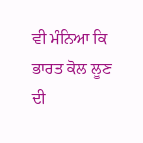ਵੀ ਮੰਨਿਆ ਕਿ ਭਾਰਤ ਕੋਲ ਲੂਣ ਦੀ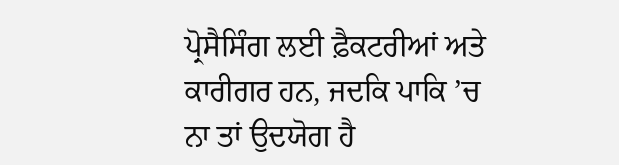ਪ੍ਰੋਸੈਸਿੰਗ ਲਈ ਫ਼ੈਕਟਰੀਆਂ ਅਤੇ ਕਾਰੀਗਰ ਹਨ, ਜਦਕਿ ਪਾਕਿ ’ਚ ਨਾ ਤਾਂ ਉਦਯੋਗ ਹੈ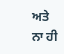ਅਤੇ ਨਾ ਹੀ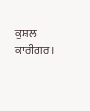ਕੁਸ਼ਲ ਕਾਰੀਗਰ।